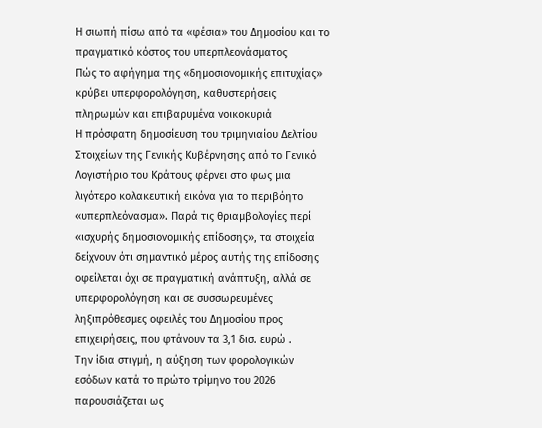Η σιωπή πίσω από τα «φέσια» του Δημοσίου και το πραγματικό κόστος του υπερπλεονάσματος
Πώς το αφήγημα της «δημοσιονομικής επιτυχίας» κρύβει υπερφορολόγηση, καθυστερήσεις πληρωμών και επιβαρυμένα νοικοκυριά
Η πρόσφατη δημοσίευση του τριμηνιαίου Δελτίου Στοιχείων της Γενικής Κυβέρνησης από το Γενικό Λογιστήριο του Κράτους φέρνει στο φως μια λιγότερο κολακευτική εικόνα για το περιβόητο «υπερπλεόνασμα». Παρά τις θριαμβολογίες περί «ισχυρής δημοσιονομικής επίδοσης», τα στοιχεία δείχνουν ότι σημαντικό μέρος αυτής της επίδοσης οφείλεται όχι σε πραγματική ανάπτυξη, αλλά σε υπερφορολόγηση και σε συσσωρευμένες ληξιπρόθεσμες οφειλές του Δημοσίου προς επιχειρήσεις, που φτάνουν τα 3,1 δισ. ευρώ .
Την ίδια στιγμή, η αύξηση των φορολογικών εσόδων κατά το πρώτο τρίμηνο του 2026 παρουσιάζεται ως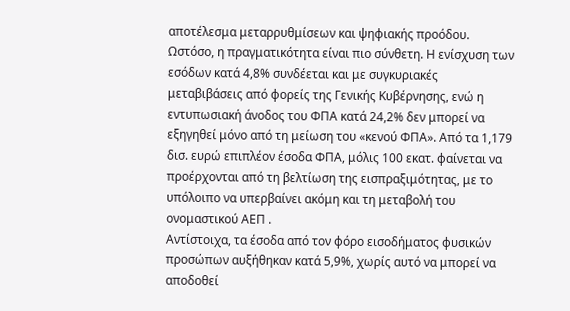αποτέλεσμα μεταρρυθμίσεων και ψηφιακής προόδου. Ωστόσο, η πραγματικότητα είναι πιο σύνθετη. Η ενίσχυση των εσόδων κατά 4,8% συνδέεται και με συγκυριακές μεταβιβάσεις από φορείς της Γενικής Κυβέρνησης, ενώ η εντυπωσιακή άνοδος του ΦΠΑ κατά 24,2% δεν μπορεί να εξηγηθεί μόνο από τη μείωση του «κενού ΦΠΑ». Από τα 1,179 δισ. ευρώ επιπλέον έσοδα ΦΠΑ, μόλις 100 εκατ. φαίνεται να προέρχονται από τη βελτίωση της εισπραξιμότητας, με το υπόλοιπο να υπερβαίνει ακόμη και τη μεταβολή του ονομαστικού ΑΕΠ .
Αντίστοιχα, τα έσοδα από τον φόρο εισοδήματος φυσικών προσώπων αυξήθηκαν κατά 5,9%, χωρίς αυτό να μπορεί να αποδοθεί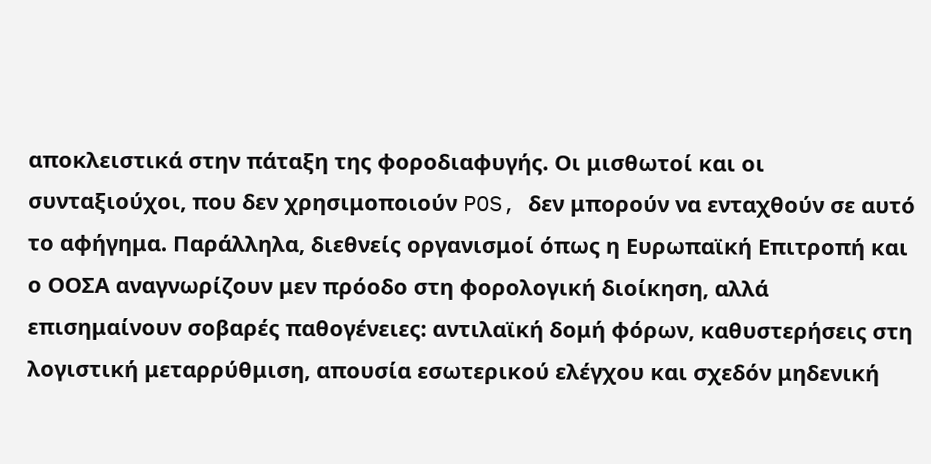αποκλειστικά στην πάταξη της φοροδιαφυγής. Οι μισθωτοί και οι συνταξιούχοι, που δεν χρησιμοποιούν POS, δεν μπορούν να ενταχθούν σε αυτό το αφήγημα. Παράλληλα, διεθνείς οργανισμοί όπως η Ευρωπαϊκή Επιτροπή και ο ΟΟΣΑ αναγνωρίζουν μεν πρόοδο στη φορολογική διοίκηση, αλλά επισημαίνουν σοβαρές παθογένειες: αντιλαϊκή δομή φόρων, καθυστερήσεις στη λογιστική μεταρρύθμιση, απουσία εσωτερικού ελέγχου και σχεδόν μηδενική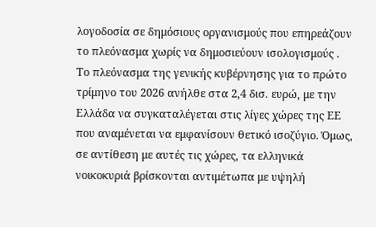λογοδοσία σε δημόσιους οργανισμούς που επηρεάζουν το πλεόνασμα χωρίς να δημοσιεύουν ισολογισμούς .
Το πλεόνασμα της γενικής κυβέρνησης για το πρώτο τρίμηνο του 2026 ανήλθε στα 2,4 δισ. ευρώ, με την Ελλάδα να συγκαταλέγεται στις λίγες χώρες της ΕΕ που αναμένεται να εμφανίσουν θετικό ισοζύγιο. Όμως, σε αντίθεση με αυτές τις χώρες, τα ελληνικά νοικοκυριά βρίσκονται αντιμέτωπα με υψηλή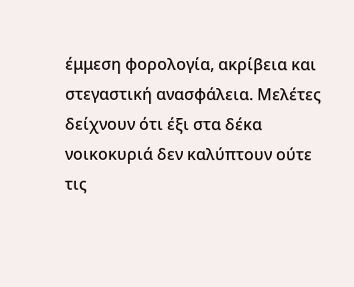έμμεση φορολογία, ακρίβεια και στεγαστική ανασφάλεια. Μελέτες δείχνουν ότι έξι στα δέκα νοικοκυριά δεν καλύπτουν ούτε τις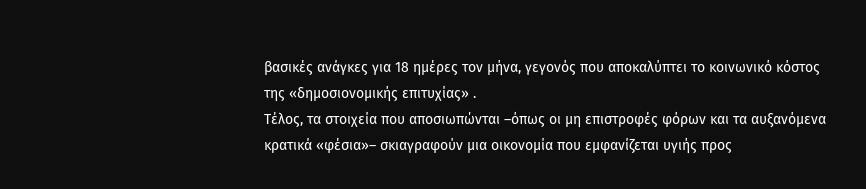βασικές ανάγκες για 18 ημέρες τον μήνα, γεγονός που αποκαλύπτει το κοινωνικό κόστος της «δημοσιονομικής επιτυχίας» .
Τέλος, τα στοιχεία που αποσιωπώνται –όπως οι μη επιστροφές φόρων και τα αυξανόμενα κρατικά «φέσια»– σκιαγραφούν μια οικονομία που εμφανίζεται υγιής προς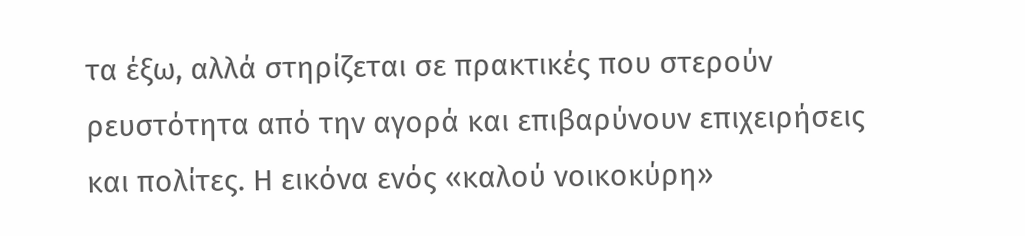τα έξω, αλλά στηρίζεται σε πρακτικές που στερούν ρευστότητα από την αγορά και επιβαρύνουν επιχειρήσεις και πολίτες. Η εικόνα ενός «καλού νοικοκύρη»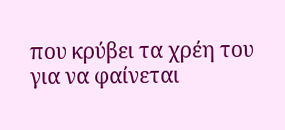που κρύβει τα χρέη του για να φαίνεται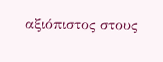αξιόπιστος στους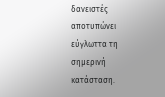δανειστές αποτυπώνει εύγλωττα τη σημερινή κατάσταση.